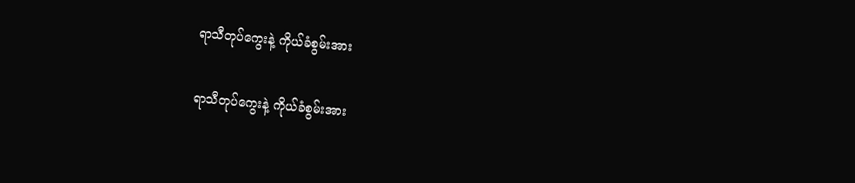ရာသီတုပ်ကွေးနဲ့ ကိုယ်ခံစွမ်းအား

ရာသီတုပ်ကွေးနဲ့ ကိုယ်ခံစွမ်းအား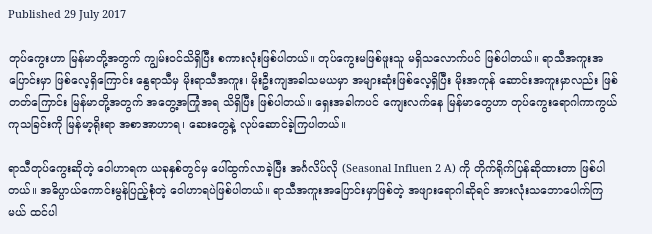Published 29 July 2017

တုပ်ကွေးဟာ မြန်မာတို့အတွက် ကျွမ်းဝင်သိရှိပြီး စကားလုံးဖြစ်ပါတယ်။ တုပ်ကွေးမဖြစ်ဖူးသူ မရှိသလောက်ပင် ဖြစ်ပါတယ်။ ရာသီအကူးအပြောင်းမှာ ဖြစ်လေ့ရှိကြောင်း နွေရာသီမှ မိုးရာသီအကူး၊ မိုးဦးကျအခါသမယမှာ အများဆုံးဖြစ်လေ့ရှိပြီး မိုးအကုန် ဆောင်းအကူးမှာလည်း ဖြစ်တတ်ကြောင်း မြန်မာတို့အတွက် အတွေ့အကြုံအရ သိရှိပြီး ဖြစ်ပါတယ်။ ရှေးအခါကပင် ကျေးလက်နေ မြန်မာတွေဟာ တုပ်ကွေးရောဂါကာကွယ် ကုသခြင်းကို မြန်မာ့ရိုးရာ အစာအာဟာရ၊ ဆေးတွေနဲ့ လုပ်ဆောင်ခဲ့ကြပါတယ်။

ရာသီတုပ်ကွေးဆိုတဲ့ ဝေါဟာရက ယခုနှစ်တွင်မှ ပေါ်ထွက်လာခဲ့ပြီး အင်္ဂလိပ်လို (Seasonal Influen 2 A) ကို တိုက်ရိုက်ပြန်ဆိုထားတာ ဖြစ်ပါတယ်။ အဓိပ္ပာယ်ကောင်းမွန်ပြည့်စုံတဲ့ ဝေါဟာရပဲဖြစ်ပါတယ်။ ရာသီအကူးအပြောင်းမှာဖြစ်တဲ့ အဖျားရောဂါဆိုရင် အားလုံးသဘောပေါက်ကြမယ် ထင်ပါ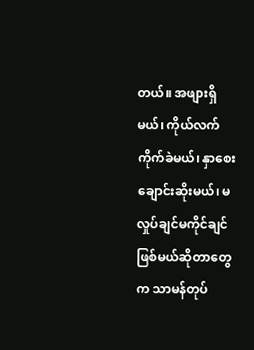တယ်။ အဖျားရှိမယ်၊ ကိုယ်လက်ကိုက်ခဲမယ်၊ နှာစေးချောင်းဆိုးမယ်၊ မလှုပ်ချင်မကိုင်ချင် ဖြစ်မယ်ဆိုတာတွေက သာမန်တုပ်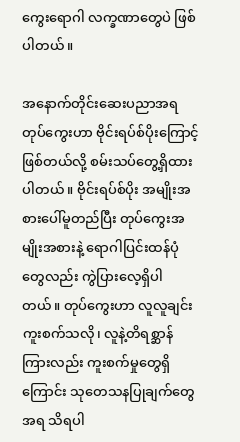ကွေးရောဂါ လက္ခဏာတွေပဲ ဖြစ်ပါတယ်။

အနောက်တိုင်းဆေးပညာအရ တုပ်ကွေးဟာ ဗိုင်းရပ်စ်ပိုးကြောင့်ဖြစ်တယ်လို့ စမ်းသပ်တွေ့ရှိထားပါတယ်။ ဗိုင်းရပ်စ်ပိုး အမျိုးအစားပေါ်မူတည်ပြီး တုပ်ကွေးအမျိုးအစားနဲ့ ရောဂါပြင်းထန်ပုံတွေလည်း ကွဲပြားလေ့ရှိပါတယ်။ တုပ်ကွေးဟာ လူလူချင်းကူးစက်သလို၊ လူနဲ့တိရစ္ဆာန်ကြားလည်း ကူးစက်မှုတွေရှိကြောင်း သုတေသနပြုချက်တွေအရ သိရပါ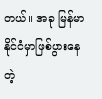တယ်။ အခု မြန်မာနိုင်ငံမှာဖြစ်ပွားနေတဲ့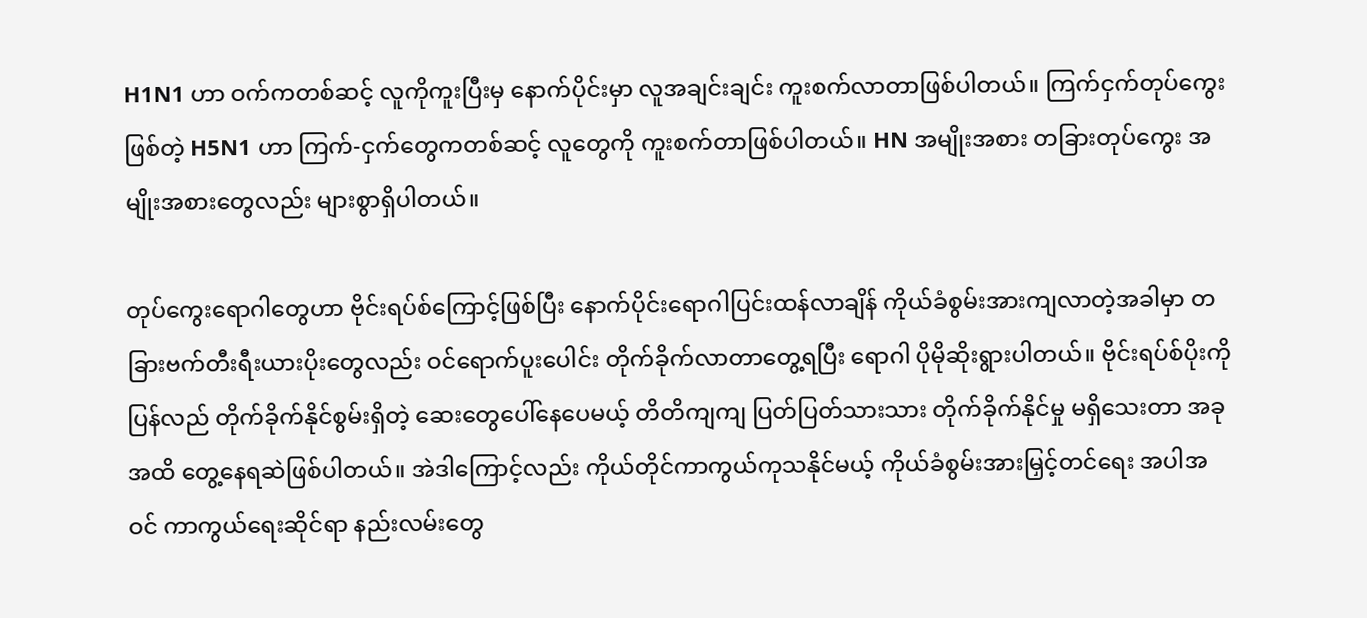H1N1 ဟာ ဝက်ကတစ်ဆင့် လူကိုကူးပြီးမှ နောက်ပိုင်းမှာ လူအချင်းချင်း ကူးစက်လာတာဖြစ်ပါတယ်။ ကြက်ငှက်တုပ်ကွေးဖြစ်တဲ့ H5N1 ဟာ ကြက်-ငှက်တွေကတစ်ဆင့် လူတွေကို ကူးစက်တာဖြစ်ပါတယ်။ HN အမျိုးအစား တခြားတုပ်ကွေး အမျိုးအစားတွေလည်း များစွာရှိပါတယ်။

တုပ်ကွေးရောဂါတွေဟာ ဗိုင်းရပ်စ်ကြောင့်ဖြစ်ပြီး နောက်ပိုင်းရောဂါပြင်းထန်လာချိန် ကိုယ်ခံစွမ်းအားကျလာတဲ့အခါမှာ တခြားဗက်တီးရီးယားပိုးတွေလည်း ဝင်ရောက်ပူးပေါင်း တိုက်ခိုက်လာတာတွေ့ရပြီး ရောဂါ ပိုမိုဆိုးရွားပါတယ်။ ဗိုင်းရပ်စ်ပိုးကို ပြန်လည် တိုက်ခိုက်နိုင်စွမ်းရှိတဲ့ ဆေးတွေပေါ်နေပေမယ့် တိတိကျကျ ပြတ်ပြတ်သားသား တိုက်ခိုက်နိုင်မှု မရှိသေးတာ အခုအထိ တွေ့နေရဆဲဖြစ်ပါတယ်။ အဲဒါကြောင့်လည်း ကိုယ်တိုင်ကာကွယ်ကုသနိုင်မယ့် ကိုယ်ခံစွမ်းအားမြှင့်တင်ရေး အပါအဝင် ကာကွယ်ရေးဆိုင်ရာ နည်းလမ်းတွေ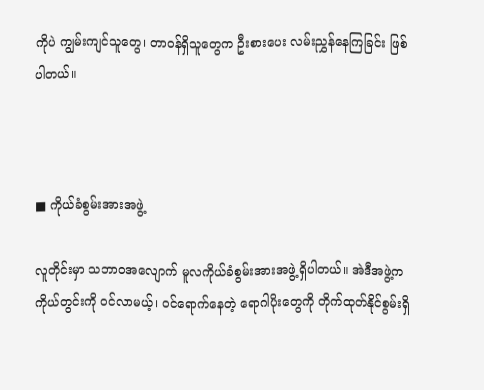ကိုပဲ ကျွမ်းကျင်သူတွေ၊ တာဝန်ရှိသူတွေက ဦးစားပေး လမ်းညွှန်နေကြခြင်း ဖြစ်ပါတယ်။



■ ကိုယ်ခံစွမ်းအားအဖွဲ့

လူတိုင်းမှာ သဘာဝအလျောက် မူလကိုယ်ခံစွမ်းအားအဖွဲ့ ရှိပါတယ်။ အဲဒီအဖွဲ့က ကိုယ်တွင်းကို ဝင်လာမယ့်၊ ဝင်ရောက်နေတဲ့ ရောဂါပိုးတွေကို တိုက်ထုတ်နိုင်စွမ်းရှိ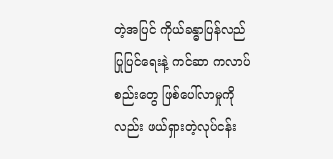တဲ့အပြင် ကိုယ်ခန္ဓာပြန်လည်ပြုပြင်ရေးနဲ့ ကင်ဆာ ကလာပ်စည်းတွေ ဖြစ်ပေါ်လာမှုကိုလည်း ဖယ်ရှားတဲ့လုပ်ငန်း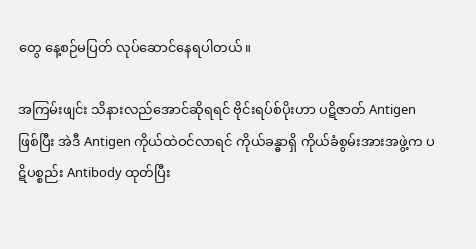တွေ နေ့စဉ်မပြတ် လုပ်ဆောင်နေရပါတယ်။

အကြမ်းဖျင်း သိနားလည်အောင်ဆိုရရင် ဗိုင်းရပ်စ်ပိုးဟာ ပဋိဇာတ် Antigen ဖြစ်ပြီး အဲဒီ Antigen ကိုယ်ထဲဝင်လာရင် ကိုယ်ခန္ဓာရှိ ကိုယ်ခံစွမ်းအားအဖွဲ့က ပဋိပစ္စည်း Antibody ထုတ်ပြီး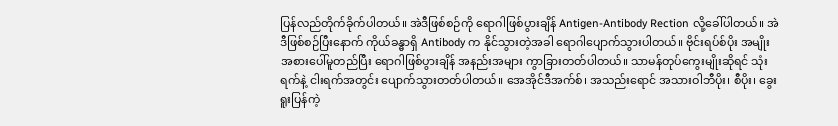ပြန်လည်တိုက်ခိုက်ပါတယ်။ အဲဒီဖြစ်စဉ်ကို ရောဂါဖြစ်ပွားချိန် Antigen-Antibody Rection လို့ခေါ်ပါတယ်။ အဲဒီဖြစ်စဉ်ပြီးနောက် ကိုယ်ခန္ဓာရှိ Antibody က နိုင်သွားတဲ့အခါ ရောဂါပျောက်သွားပါတယ်။ ဗိုင်းရပ်စ်ပိုး အမျိုးအစားပေါ်မူတည်ပြီး ရောဂါဖြစ်ပွားချိန် အနည်းအများ ကွာခြားတတ်ပါတယ်။ သာမန်တုပ်ကွေးမျိုးဆိုရင် သုံးရက်နဲ့ ငါးရက်အတွင်း ပျောက်သွားတတ်ပါတယ်။ အေအိုင်ဒီအက်စ်၊ အသည်းရောင် အသားဝါဘီပိုး၊ စီပိုး၊ ခွေးရူးပြန်ကဲ့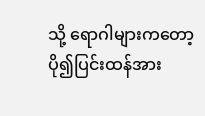သို့ ရောဂါများကတော့ ပို၍ပြင်းထန်အား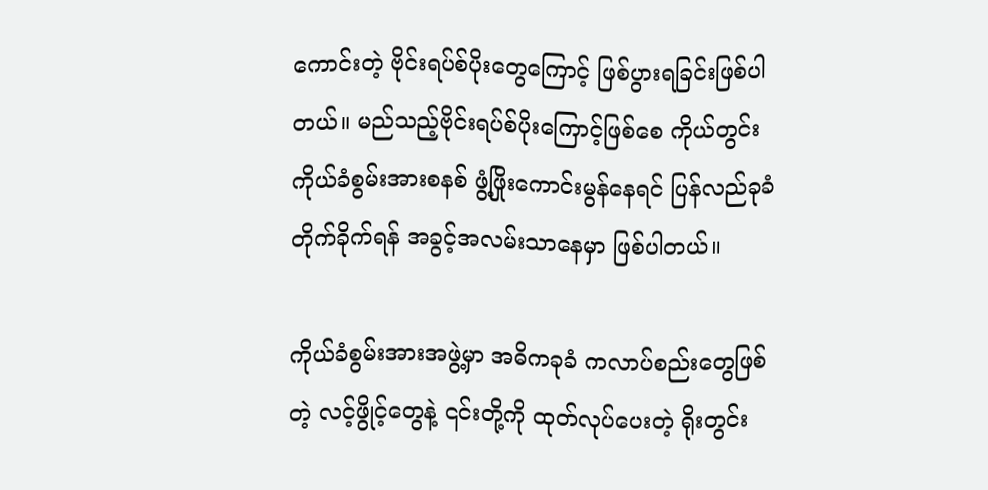ကောင်းတဲ့ ဗိုင်းရပ်စ်ပိုးတွေကြောင့် ဖြစ်ပွားရခြင်းဖြစ်ပါတယ်။ မည်သည့်ဗိုင်းရပ်စ်ပိုးကြောင့်ဖြစ်စေ ကိုယ်တွင်းကိုယ်ခံစွမ်းအားစနစ် ဖွံ့ဖြိုးကောင်းမွန်နေရင် ပြန်လည်ခုခံတိုက်ခိုက်ရန် အခွင့်အလမ်းသာနေမှာ ဖြစ်ပါတယ်။

ကိုယ်ခံစွမ်းအားအဖွဲ့မှာ အဓိကခုခံ ကလာပ်စည်းတွေဖြစ်တဲ့ လင့်ဖွိုင့်တွေနဲ့ ၎င်းတို့ကို ထုတ်လုပ်ပေးတဲ့ ရိုးတွင်း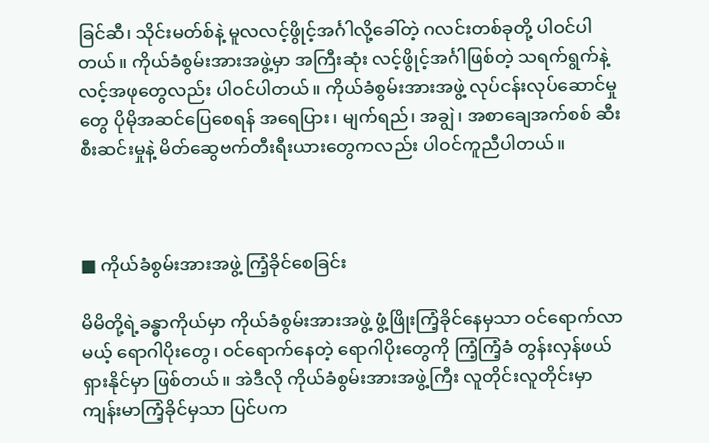ခြင်ဆီ၊ သိုင်းမတ်စ်နဲ့ မူလလင့်ဖွိုင့်အင်္ဂါလို့ခေါ်တဲ့ ဂလင်းတစ်ခုတို့ ပါဝင်ပါတယ်။ ကိုယ်ခံစွမ်းအားအဖွဲ့မှာ အကြီးဆုံး လင့်ဖွိုင့်အင်္ဂါဖြစ်တဲ့ သရက်ရွက်နဲ့ လင့်အဖုတွေလည်း ပါဝင်ပါတယ်။ ကိုယ်ခံစွမ်းအားအဖွဲ့ လုပ်ငန်းလုပ်ဆောင်မှုတွေ ပိုမိုအဆင်ပြေစေရန် အရေပြား၊ မျက်ရည်၊ အချွဲ၊ အစာချေအက်စစ် ဆီးစီးဆင်းမှုနဲ့ မိတ်ဆွေဗက်တီးရီးယားတွေကလည်း ပါဝင်ကူညီပါတယ်။



■ ကိုယ်ခံစွမ်းအားအဖွဲ့ ကြံ့ခိုင်စေခြင်း

မိမိတို့ရဲ့ခန္ဓာကိုယ်မှာ ကိုယ်ခံစွမ်းအားအဖွဲ့ ဖွံ့ဖြိုးကြံ့ခိုင်နေမှသာ ဝင်ရောက်လာမယ့် ရောဂါပိုးတွေ၊ ဝင်ရောက်နေတဲ့ ရောဂါပိုးတွေကို ကြံ့ကြံ့ခံ တွန်းလှန်ဖယ်ရှားနိုင်မှာ ဖြစ်တယ်။ အဲဒီလို ကိုယ်ခံစွမ်းအားအဖွဲ့ကြီး လူတိုင်းလူတိုင်းမှာ ကျန်းမာကြံ့ခိုင်မှသာ ပြင်ပက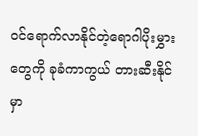ဝင်ရောက်လာနိုင်တဲ့ရောဂါပိုးမွှားတွေကို ခုခံကာကွယ် တားဆီးနိုင်မှာ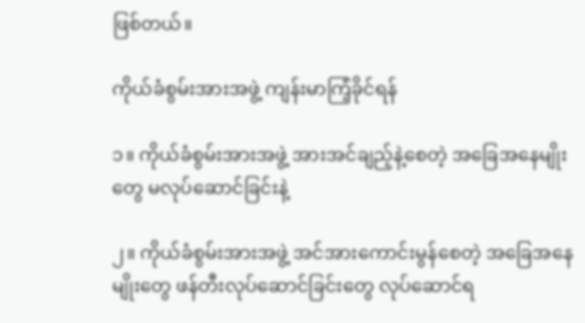ဖြစ်တယ်။

ကိုယ်ခံစွမ်းအားအဖွဲ့ ကျန်းမာကြံ့ခိုင်ရန်

၁။ ကိုယ်ခံစွမ်းအားအဖွဲ့ အားအင်ချည့်နဲ့စေတဲ့ အခြေအနေမျိုးတွေ မလုပ်ဆောင်ခြင်းနဲ့

၂။ ကိုယ်ခံစွမ်းအားအဖွဲ့ အင်အားကောင်းမွန်စေတဲ့ အခြေအနေမျိုးတွေ ဖန်တီးလုပ်ဆောင်ခြင်းတွေ လုပ်ဆောင်ရ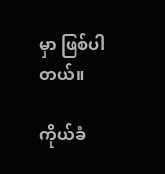မှာ ဖြစ်ပါတယ်။

ကိုယ်ခံ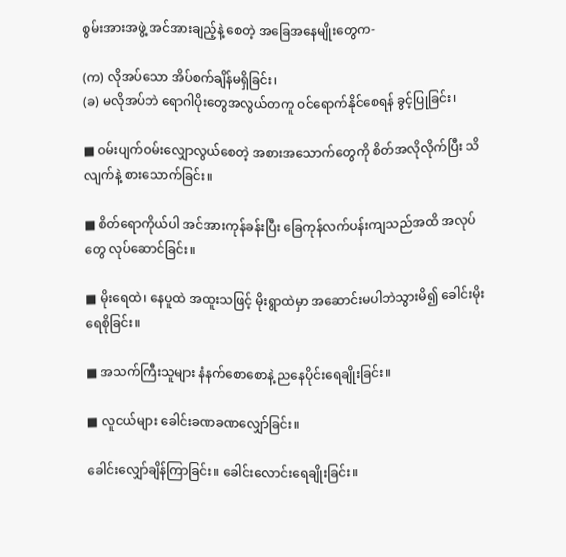စွမ်းအားအဖွဲ့ အင်အားချည့်နဲ့ စေတဲ့ အခြေအနေမျိုးတွေက-

(က) လိုအပ်သော အိပ်စက်ချိန်မရှိခြင်း၊
(ခ) မလိုအပ်ဘဲ ရောဂါပိုးတွေအလွယ်တကူ ဝင်ရောက်နိုင်စေရန် ခွင့်ပြုခြင်း၊

■ ဝမ်းပျက်ဝမ်းလျှောလွယ်စေတဲ့ အစားအသောက်တွေကို စိတ်အလိုလိုက်ပြီး သိလျက်နဲ့ စားသောက်ခြင်း။

■ စိတ်ရောကိုယ်ပါ အင်အားကုန်ခန်းပြီး ခြေကုန်လက်ပန်းကျသည်အထိ အလုပ်တွေ လုပ်ဆောင်ခြင်း။

■ မိုးရေထဲ၊ နေပူထဲ အထူးသဖြင့် မိုးရွာထဲမှာ အဆောင်းမပါဘဲသွားမိ၍ ခေါင်းမိုး ရေစိုခြင်း။

■ အသက်ကြီးသူများ နံနက်စောစောနဲ့ ညနေပိုင်းရေချိုးခြင်း။

■ လူငယ်များ ခေါင်းခဏခဏလျှော်ခြင်း။

ခေါင်းလျှော်ချိန်ကြာခြင်း။ ခေါင်းလောင်းရေချိုးခြင်း။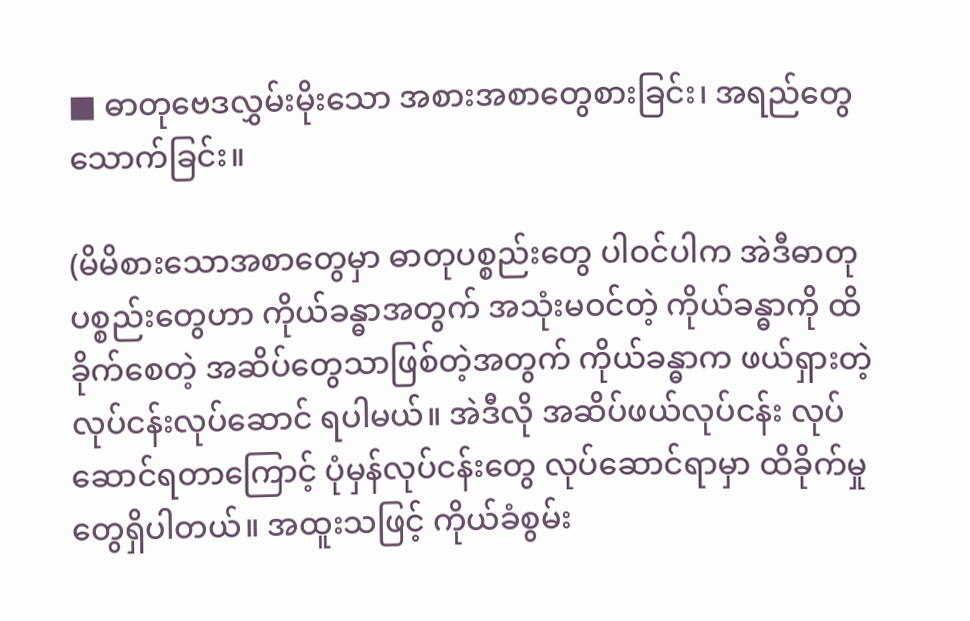■ ဓာတုဗေဒလွှမ်းမိုးသော အစားအစာတွေစားခြင်း၊ အရည်တွေသောက်ခြင်း။

(မိမိစားသောအစာတွေမှာ ဓာတုပစ္စည်းတွေ ပါဝင်ပါက အဲဒီဓာတုပစ္စည်းတွေဟာ ကိုယ်ခန္ဓာအတွက် အသုံးမဝင်တဲ့ ကိုယ်ခန္ဓာကို ထိခိုက်စေတဲ့ အဆိပ်တွေသာဖြစ်တဲ့အတွက် ကိုယ်ခန္ဓာက ဖယ်ရှားတဲ့လုပ်ငန်းလုပ်ဆောင် ရပါမယ်။ အဲဒီလို အဆိပ်ဖယ်လုပ်ငန်း လုပ်ဆောင်ရတာကြောင့် ပုံမှန်လုပ်ငန်းတွေ လုပ်ဆောင်ရာမှာ ထိခိုက်မှုတွေရှိပါတယ်။ အထူးသဖြင့် ကိုယ်ခံစွမ်း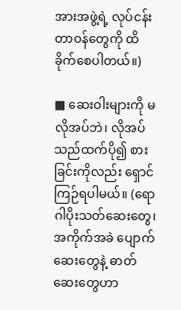အားအဖွဲ့ရဲ့ လုပ်ငန်းတာဝန်တွေကို ထိခိုက်စေပါတယ်။)

■ ဆေးဝါးများကို မလိုအပ်ဘဲ၊ လိုအပ်သည်ထက်ပို၍ စားခြင်းကိုလည်း ရှောင်ကြဉ်ရပါမယ်။ (ရောဂါပိုးသတ်ဆေးတွေ၊ အကိုက်အခဲ ပျောက်ဆေးတွေနဲ့ ဓာတ်ဆေးတွေဟာ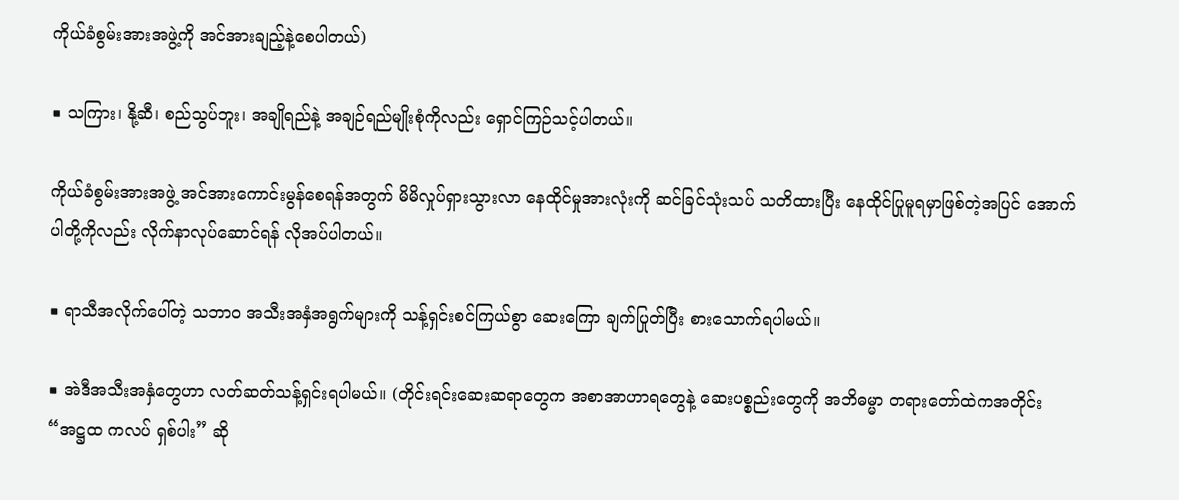ကိုယ်ခံစွမ်းအားအဖွဲ့ကို အင်အားချည့်နဲ့စေပါတယ်)

■ သကြား၊ နို့ဆီ၊ စည်သွပ်ဘူး၊ အချိုရည်နဲ့ အချဉ်ရည်မျိုးစုံကိုလည်း ရှောင်ကြဉ်သင့်ပါတယ်။

ကိုယ်ခံစွမ်းအားအဖွဲ့ အင်အားကောင်းမွန်စေရန်အတွက် မိမိလှုပ်ရှားသွားလာ နေထိုင်မှုအားလုံးကို ဆင်ခြင်သုံးသပ် သတိထားပြီး နေထိုင်ပြုမူရမှာဖြစ်တဲ့အပြင် အောက်ပါတို့ကိုလည်း လိုက်နာလုပ်ဆောင်ရန် လိုအပ်ပါတယ်။

■ ရာသီအလိုက်ပေါ်တဲ့ သဘာ၀ အသီးအနှံအရွက်များကို သန့်ရှင်းစင်ကြယ်စွာ ဆေးကြော ချက်ပြုတ်ပြီး စားသောက်ရပါမယ်။

■ အဲဒီအသီးအနှံတွေဟာ လတ်ဆတ်သန့်ရှင်းရပါမယ်။ (တိုင်းရင်းဆေးဆရာတွေက အစာအာဟာရတွေနဲ့ ဆေးပစ္စည်းတွေကို အဘိဓမ္မာ တရားတော်ထဲကအတိုင်း “အဋ္ဌထ ကလပ် ရှစ်ပါး” ဆို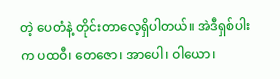တဲ့ ပေတံနဲ့ တိုင်းတာလေ့ရှိပါတယ်။ အဲဒီရှစ်ပါးက ပထဝီ၊ တေဇော၊ အာပေါ၊ ဝါယော၊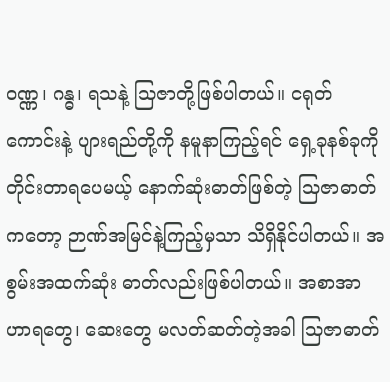ဝဏ္ဏ၊ ဂန္ဓ၊ ရသနဲ့ သြဇာတို့ဖြစ်ပါတယ်။ ငရုတ်ကောင်းနဲ့ ပျားရည်တို့ကို နမူနာကြည့်ရင် ရှေ့ခုနစ်ခုကို တိုင်းတာရပေမယ့် နောက်ဆုံးဓာတ်ဖြစ်တဲ့ သြဇာဓာတ်ကတော့ ဉာဏ်အမြင်နဲ့ကြည့်မှသာ သိရှိနိုင်ပါတယ်။ အစွမ်းအထက်ဆုံး ဓာတ်လည်းဖြစ်ပါတယ်။ အစာအာဟာရတွေ၊ ဆေးတွေ မလတ်ဆတ်တဲ့အခါ သြဇာဓာတ်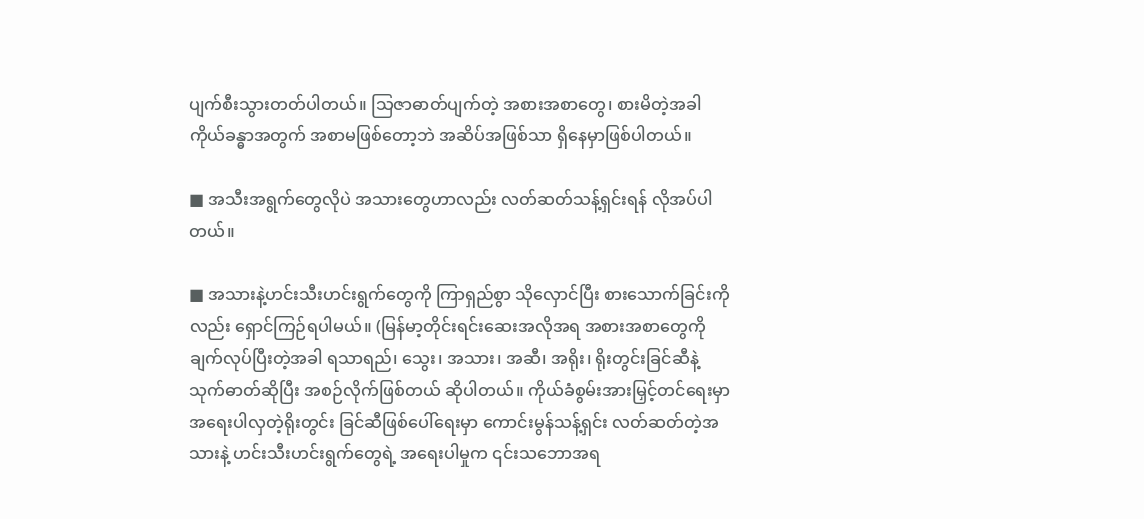ပျက်စီးသွားတတ်ပါတယ်။ သြဇာဓာတ်ပျက်တဲ့ အစားအစာတွေ၊ စားမိတဲ့အခါ ကိုယ်ခန္ဓာအတွက် အစာမဖြစ်တော့ဘဲ အဆိပ်အဖြစ်သာ ရှိနေမှာဖြစ်ပါတယ်။

■ အသီးအရွက်တွေလိုပဲ အသားတွေဟာလည်း လတ်ဆတ်သန့်ရှင်းရန် လိုအပ်ပါတယ်။

■ အသားနဲ့ဟင်းသီးဟင်းရွက်တွေကို ကြာရှည်စွာ သိုလှောင်ပြီး စားသောက်ခြင်းကိုလည်း ရှောင်ကြဉ်ရပါမယ်။ (မြန်မာ့တိုင်းရင်းဆေးအလိုအရ အစားအစာတွေကို ချက်လုပ်ပြီးတဲ့အခါ ရသာရည်၊ သွေး၊ အသား၊ အဆီ၊ အရိုး၊ ရိုးတွင်းခြင်ဆီနဲ့ သုက်ဓာတ်ဆိုပြီး အစဉ်လိုက်ဖြစ်တယ် ဆိုပါတယ်။ ကိုယ်ခံစွမ်းအားမြှင့်တင်ရေးမှာ အရေးပါလှတဲ့ရိုးတွင်း ခြင်ဆီဖြစ်ပေါ်ရေးမှာ ကောင်းမွန်သန့်ရှင်း လတ်ဆတ်တဲ့အသားနဲ့ ဟင်းသီးဟင်းရွက်တွေရဲ့ အရေးပါမှုက ၎င်းသဘောအရ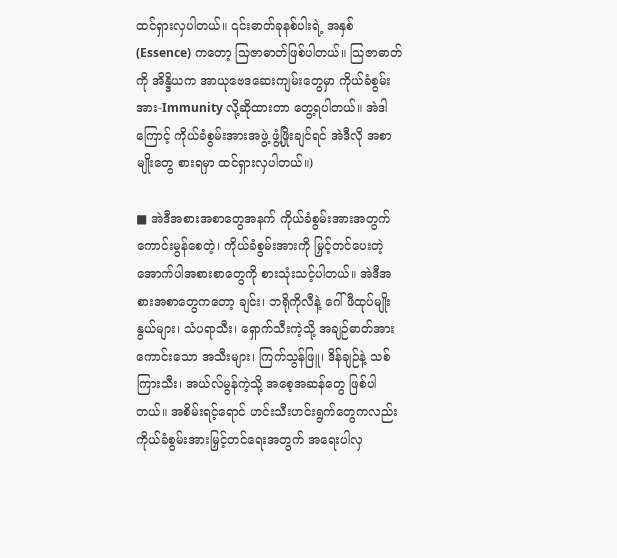ထင်ရှားလှပါတယ်။ ၎င်းဓာတ်ခုနစ်ပါးရဲ့ အနှစ် (Essence) ကတော့ သြဇာဓာတ်ဖြစ်ပါတယ်။ သြဇာဓာတ်ကို အိန္ဒိယက အာယုဗေဒဆေးကျမ်းတွေမှာ ကိုယ်ခံစွမ်းအား-Immunity လို့ဆိုထားတာ တွေ့ရပါတယ်။ အဲဒါကြောင့် ကိုယ်ခံစွမ်းအားအဖွဲ့ ဖွံ့ဖြိုးချင်ရင် အဲဒီလို အစာမျိုးတွေ စားရမှာ ထင်ရှားလှပါတယ်။)

■ အဲဒီအစားအစာတွေအနက် ကိုယ်ခံစွမ်းအားအတွက် ကောင်းမွန်စေတဲ့၊ ကိုယ်ခံစွမ်းအားကို မြှင့်တင်ပေးတဲ့ အောက်ပါအစားစာတွေကို စားသုံးသင့်ပါတယ်။ အဲဒီအစားအစာတွေကတော့ ချင်း၊ ဘရိုကိုလီနဲ့ ဂေါ်ဖီထုပ်မျိုးနွယ်များ၊ သံပရာသီး၊ ရှောက်သီးကဲ့သို့ အချဉ်ဓာတ်အားကောင်းသော အသီးများ၊ ကြက်သွန်ဖြူ၊ ဒိန်ချဉ်နဲ့ သစ်ကြားသီး၊ အယ်လ်မွန်ကဲ့သို့ အစေ့အဆန်တွေ ဖြစ်ပါတယ်။ အစိမ်းရင့်ရောင် ဟင်းသီးဟင်းရွက်တွေကလည်း ကိုယ်ခံစွမ်းအားမြှင့်တင်ရေးအတွက် အရေးပါလှ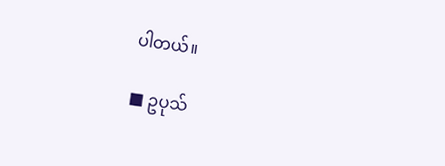ပါတယ်။

■ ဥပုသ်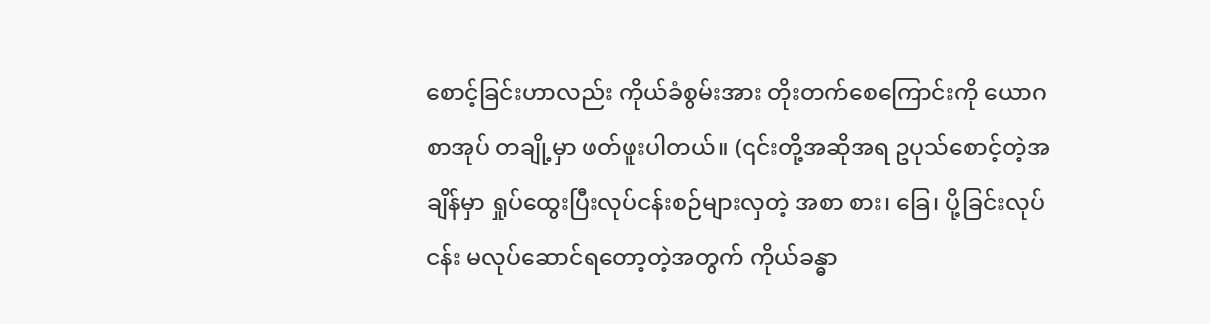စောင့်ခြင်းဟာလည်း ကိုယ်ခံစွမ်းအား တိုးတက်စေကြောင်းကို ယောဂစာအုပ် တချို့မှာ ဖတ်ဖူးပါတယ်။ (၎င်းတို့အဆိုအရ ဥပုသ်စောင့်တဲ့အချိန်မှာ ရှုပ်ထွေးပြီးလုပ်ငန်းစဉ်များလှတဲ့ အစာ စား၊ ခြေ၊ ပို့ခြင်းလုပ်ငန်း မလုပ်ဆောင်ရတော့တဲ့အတွက် ကိုယ်ခန္ဓာ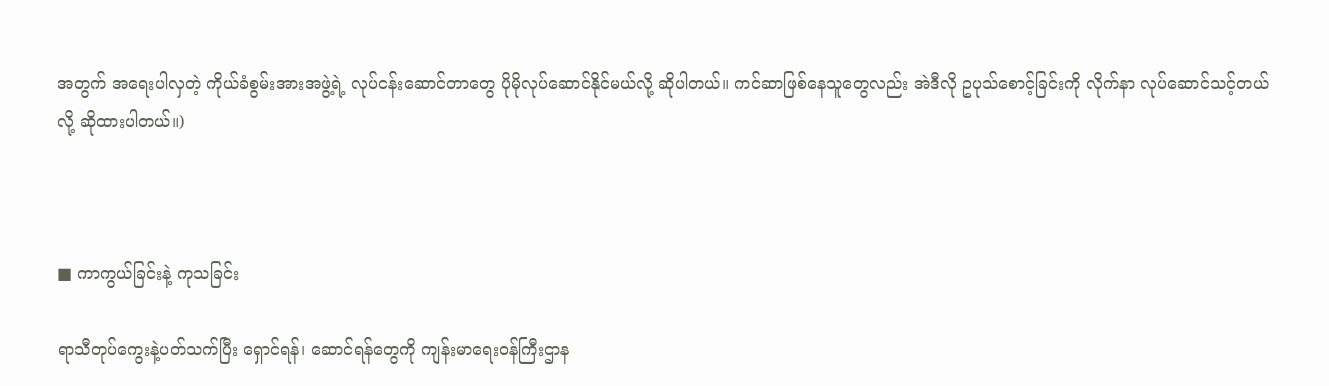အတွက် အရေးပါလှတဲ့ ကိုယ်ခံစွမ်းအားအဖွဲ့ရဲ့ လုပ်ငန်းဆောင်တာတွေ ပိုမိုလုပ်ဆောင်နိုင်မယ်လို့ ဆိုပါတယ်။ ကင်ဆာဖြစ်နေသူတွေလည်း အဲဒီလို ဥပုသ်စောင့်ခြင်းကို လိုက်နာ လုပ်ဆောင်သင့်တယ်လို့ ဆိုထားပါတယ်။)



■ ကာကွယ်ခြင်းနဲ့ ကုသခြင်း

ရာသီတုပ်ကွေးနဲ့ပတ်သက်ပြီး ရှောင်ရန်၊ ဆောင်ရန်တွေကို ကျန်းမာရေးဝန်ကြီးဌာန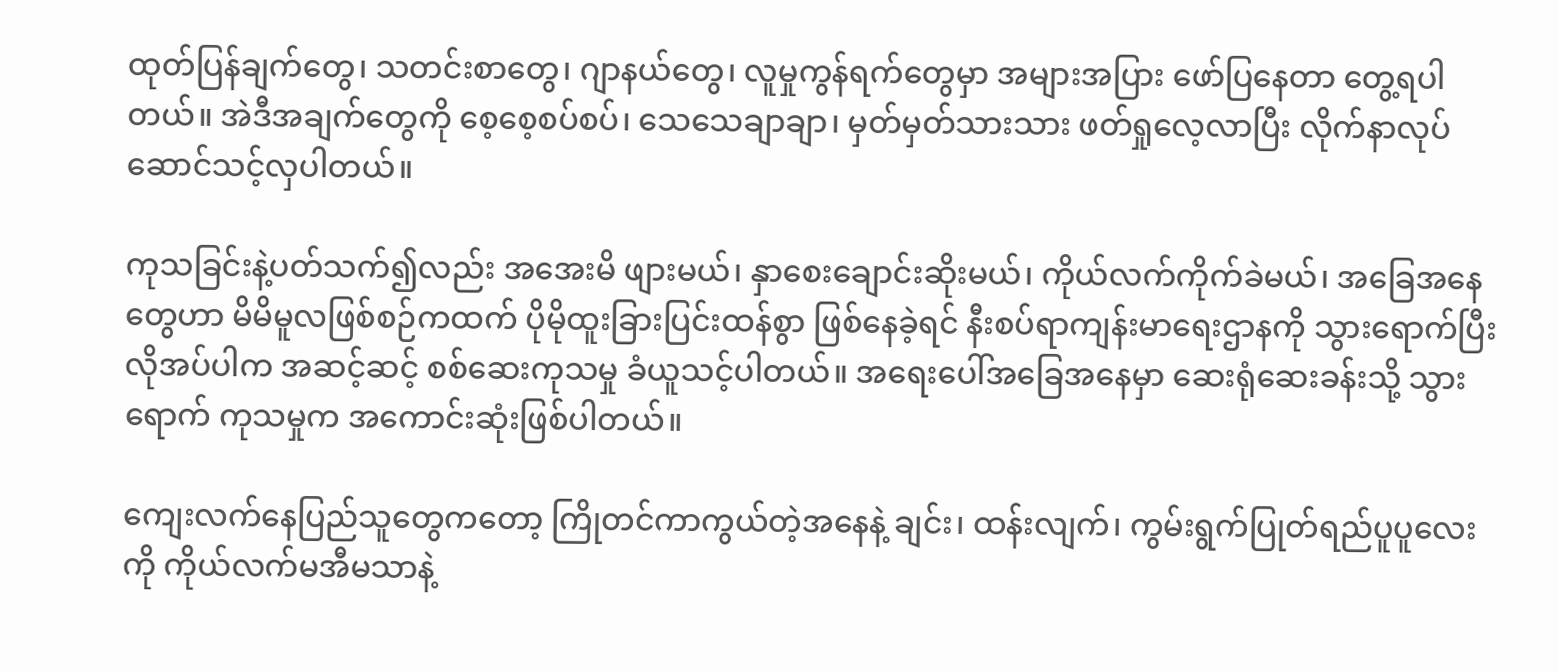ထုတ်ပြန်ချက်တွေ၊ သတင်းစာတွေ၊ ဂျာနယ်တွေ၊ လူမှုကွန်ရက်တွေမှာ အများအပြား ဖော်ပြနေတာ တွေ့ရပါတယ်။ အဲဒီအချက်တွေကို စေ့စေ့စပ်စပ်၊ သေသေချာချာ၊ မှတ်မှတ်သားသား ဖတ်ရှုလေ့လာပြီး လိုက်နာလုပ်ဆောင်သင့်လှပါတယ်။

ကုသခြင်းနဲ့ပတ်သက်၍လည်း အအေးမိ ဖျားမယ်၊ နှာစေးချောင်းဆိုးမယ်၊ ကိုယ်လက်ကိုက်ခဲမယ်၊ အခြေအနေတွေဟာ မိမိမူလဖြစ်စဉ်ကထက် ပိုမိုထူးခြားပြင်းထန်စွာ ဖြစ်နေခဲ့ရင် နီးစပ်ရာကျန်းမာရေးဌာနကို သွားရောက်ပြီး လိုအပ်ပါက အဆင့်ဆင့် စစ်ဆေးကုသမှု ခံယူသင့်ပါတယ်။ အရေးပေါ်အခြေအနေမှာ ဆေးရုံဆေးခန်းသို့ သွားရောက် ကုသမှုက အကောင်းဆုံးဖြစ်ပါတယ်။

ကျေးလက်နေပြည်သူတွေကတော့ ကြိုတင်ကာကွယ်တဲ့အနေနဲ့ ချင်း၊ ထန်းလျက်၊ ကွမ်းရွက်ပြုတ်ရည်ပူပူလေးကို ကိုယ်လက်မအီမသာနဲ့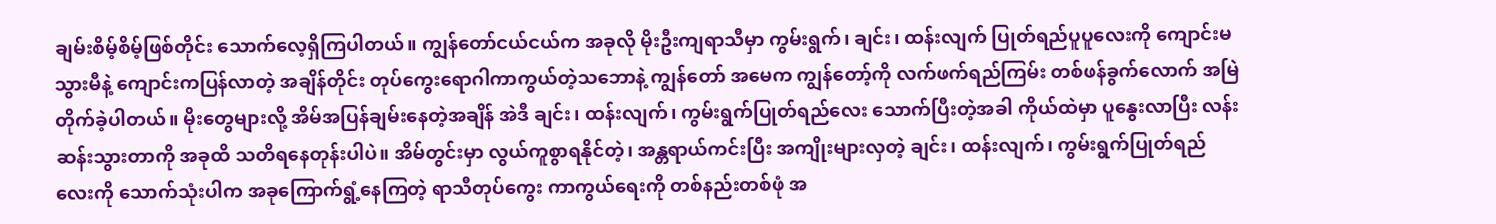ချမ်းစိမ့်စိမ့်ဖြစ်တိုင်း သောက်လေ့ရှိကြပါတယ်။ ကျွန်တော်ငယ်ငယ်က အခုလို မိုးဦးကျရာသီမှာ ကွမ်းရွက်၊ ချင်း၊ ထန်းလျက် ပြုတ်ရည်ပူပူလေးကို ကျောင်းမသွားမီနဲ့ ကျောင်းကပြန်လာတဲ့ အချိန်တိုင်း တုပ်ကွေးရောဂါကာကွယ်တဲ့သဘောနဲ့ ကျွန်တော် အမေက ကျွန်တော့်ကို လက်ဖက်ရည်ကြမ်း တစ်ဖန်ခွက်လောက် အမြဲတိုက်ခဲ့ပါတယ်။ မိုးတွေများလို့ အိမ်အပြန်ချမ်းနေတဲ့အချိန် အဲဒီ ချင်း၊ ထန်းလျက်၊ ကွမ်းရွက်ပြုတ်ရည်လေး သောက်ပြီးတဲ့အခါ ကိုယ်ထဲမှာ ပူနွေးလာပြီး လန်းဆန်းသွားတာကို အခုထိ သတိရနေတုန်းပါပဲ။ အိမ်တွင်းမှာ လွယ်ကူစွာရနိုင်တဲ့၊ အန္တရာယ်ကင်းပြီး အကျိုးများလှတဲ့ ချင်း၊ ထန်းလျက်၊ ကွမ်းရွက်ပြုတ်ရည်လေးကို သောက်သုံးပါက အခုကြောက်ရွံ့နေကြတဲ့ ရာသီတုပ်ကွေး ကာကွယ်ရေးကို တစ်နည်းတစ်ဖုံ အ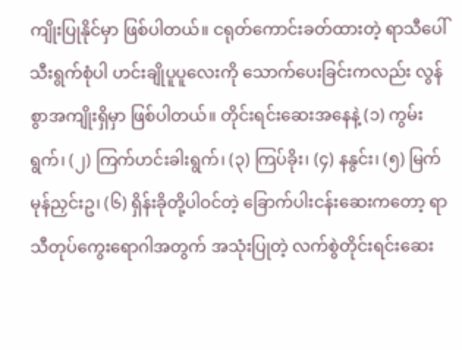ကျိုးပြုနိုင်မှာ ဖြစ်ပါတယ်။ ငရုတ်ကောင်းခတ်ထားတဲ့ ရာသီပေါ်သီးရွက်စုံပါ ဟင်းချိုပူပူလေးကို သောက်ပေးခြင်းကလည်း လွန်စွာအကျိုးရှိမှာ ဖြစ်ပါတယ်။ တိုင်းရင်းဆေးအနေနဲ့ (၁) ကွမ်းရွက်၊ (၂) ကြက်ဟင်းခါးရွက်၊ (၃) ကြပ်ခိုး၊ (၄) နနွင်း၊ (၅) မြက်မုန်ညှင်းဥ၊ (၆) ရှိန်းခိုတို့ပါဝင်တဲ့ ခြောက်ပါးငန်းဆေးကတော့ ရာသီတုပ်ကွေးရောဂါအတွက် အသုံးပြုတဲ့ လက်စွဲတိုင်းရင်းဆေး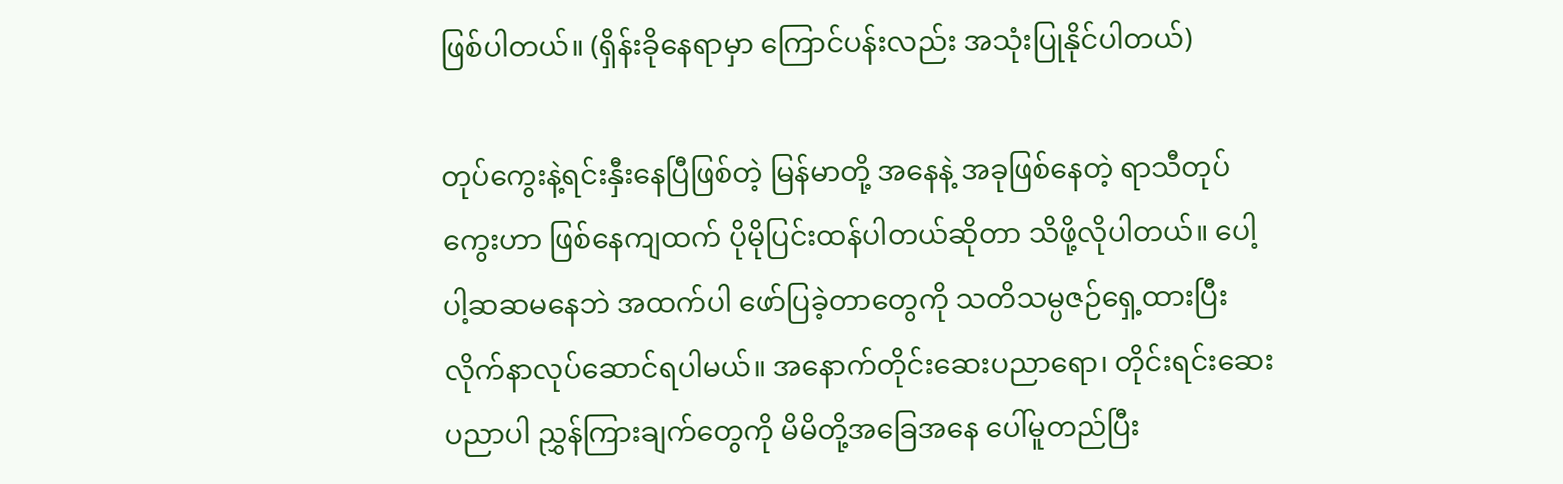ဖြစ်ပါတယ်။ (ရှိန်းခိုနေရာမှာ ကြောင်ပန်းလည်း အသုံးပြုနိုင်ပါတယ်)

တုပ်ကွေးနဲ့ရင်းနှီးနေပြီဖြစ်တဲ့ မြန်မာတို့ အနေနဲ့ အခုဖြစ်နေတဲ့ ရာသီတုပ်ကွေးဟာ ဖြစ်နေကျထက် ပိုမိုပြင်းထန်ပါတယ်ဆိုတာ သိဖို့လိုပါတယ်။ ပေါ့ပါ့ဆဆမနေဘဲ အထက်ပါ ဖော်ပြခဲ့တာတွေကို သတိသမ္ပဇဉ်ရှေ့ထားပြီး လိုက်နာလုပ်ဆောင်ရပါမယ်။ အနောက်တိုင်းဆေးပညာရော၊ တိုင်းရင်းဆေးပညာပါ ညွှန်ကြားချက်တွေကို မိမိတို့အခြေအနေ ပေါ်မူတည်ပြီး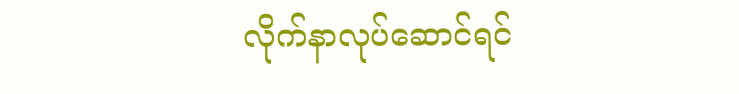လိုက်နာလုပ်ဆောင်ရင်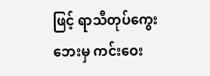ဖြင့် ရာသီတုပ်ကွေးဘေးမှ ကင်းဝေး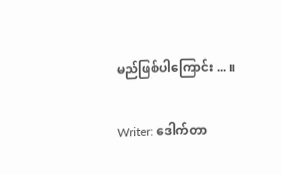မည်ဖြစ်ပါကြောင်း ... ။

Writer: ဒေါက်တာ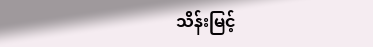သိန်းမြင့်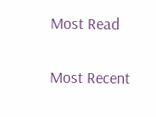Most Read

Most Recent